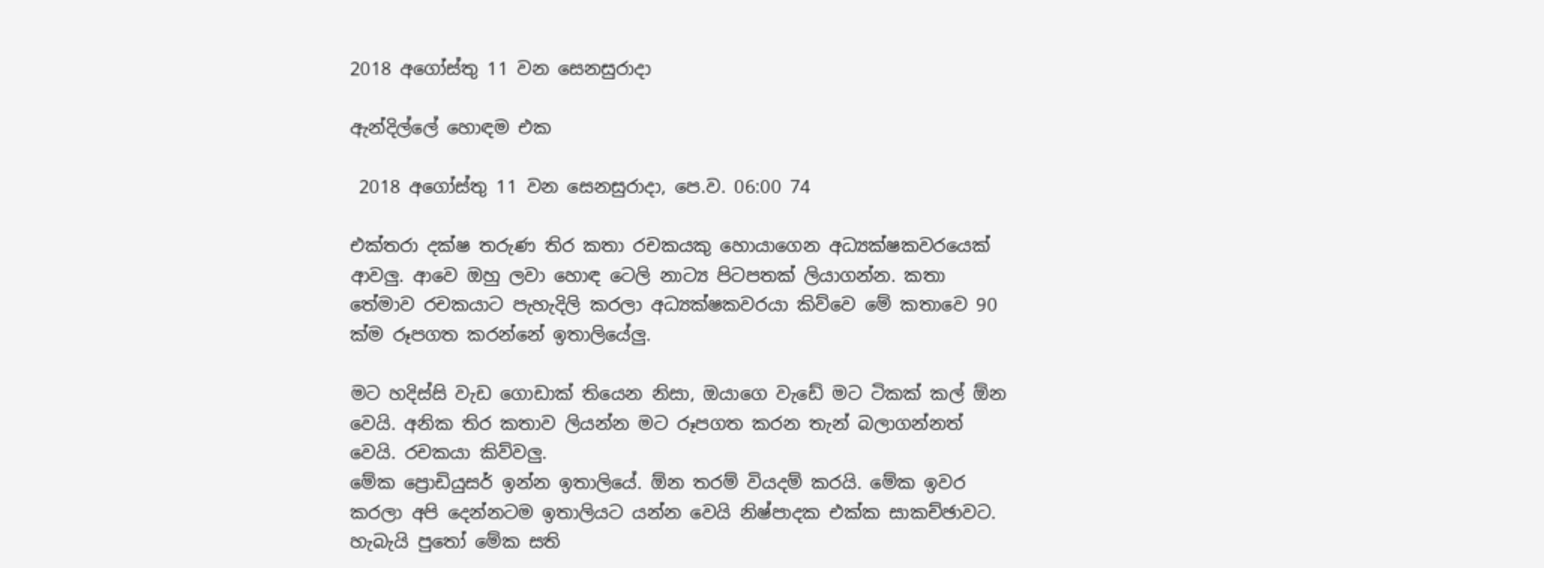2018 අගෝස්තු 11 වන සෙනසුරාදා

ඇන්දිල්ලේ හොඳම එක

 2018 අගෝස්තු 11 වන සෙනසුරාදා, පෙ.ව. 06:00 74

එක්තරා දක්ෂ තරුණ තිර කතා රචකයකු හොයාගෙන අධ්‍යක්ෂකවරයෙක් ආවලු. ආවෙ ඔහු ලවා හොඳ ටෙලි නාට්‍ය පිටපතක් ලියාගන්න. කතා තේමාව රචකයාට පැහැදිලි කරලා අධ්‍යක්ෂකවරයා කිව්වෙ මේ කතාවෙ 90 ක්ම රූපගත කරන්නේ ඉතාලියේලු.

මට හදිස්සි වැඩ ගොඩාක් තියෙන නිසා, ඔයාගෙ වැඩේ මට ටිකක් කල් ඕන වෙයි. අනික තිර කතාව ලියන්න මට රූපගත කරන තැන් බලාගන්නත් වෙයි. රචකයා කිව්වලු.
මේක ප්‍රොඩියුසර් ඉන්න ඉතාලියේ. ඕන තරම් වියදම් කරයි. මේක ඉවර කරලා අපි දෙන්නටම ඉතාලියට යන්න වෙයි නිෂ්පාදක එක්ක සාකච්ඡාවට. හැබැයි පුතෝ මේක සති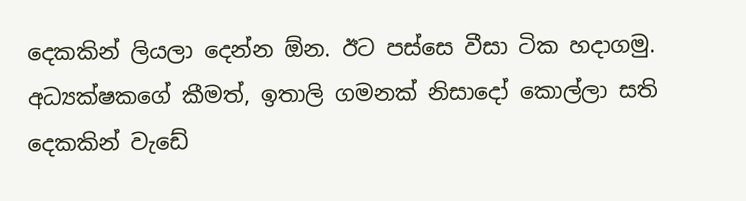දෙකකින් ලියලා දෙන්න ඕන. ඊට පස්සෙ වීසා ටික හදාගමු.
අධ්‍යක්ෂකගේ කීමත්, ඉතාලි ගමනක් නිසාදෝ කොල්ලා සති දෙකකින් වැඩේ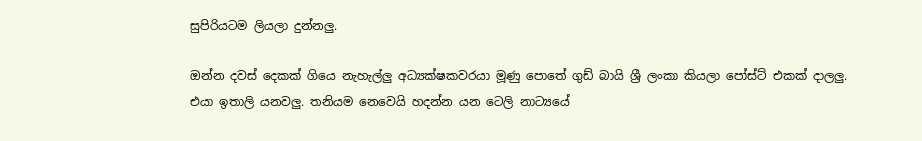සුපිරියටම ලියලා දුන්නලු.

ඔන්න දවස් දෙකක් ගියෙ නැහැල්ලු අධ්‍යක්ෂකවරයා මූණු පොතේ ගුඩ් බායි ශ්‍රී ලංකා කියලා පෝස්ට් එකක් දාලලු. එයා ඉතාලි යනවලු. තනියම නෙවෙයි හදන්න යන ටෙලි නාට්‍යයේ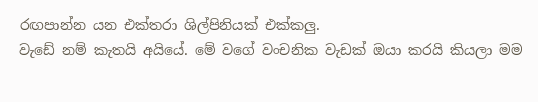රඟපාන්න යන එක්තරා ශිල්පිනියක් එක්කලු.
වැඩේ නම් කැතයි අයියේ. මේ වගේ වංචනික වැඩක් ඔයා කරයි කියලා මම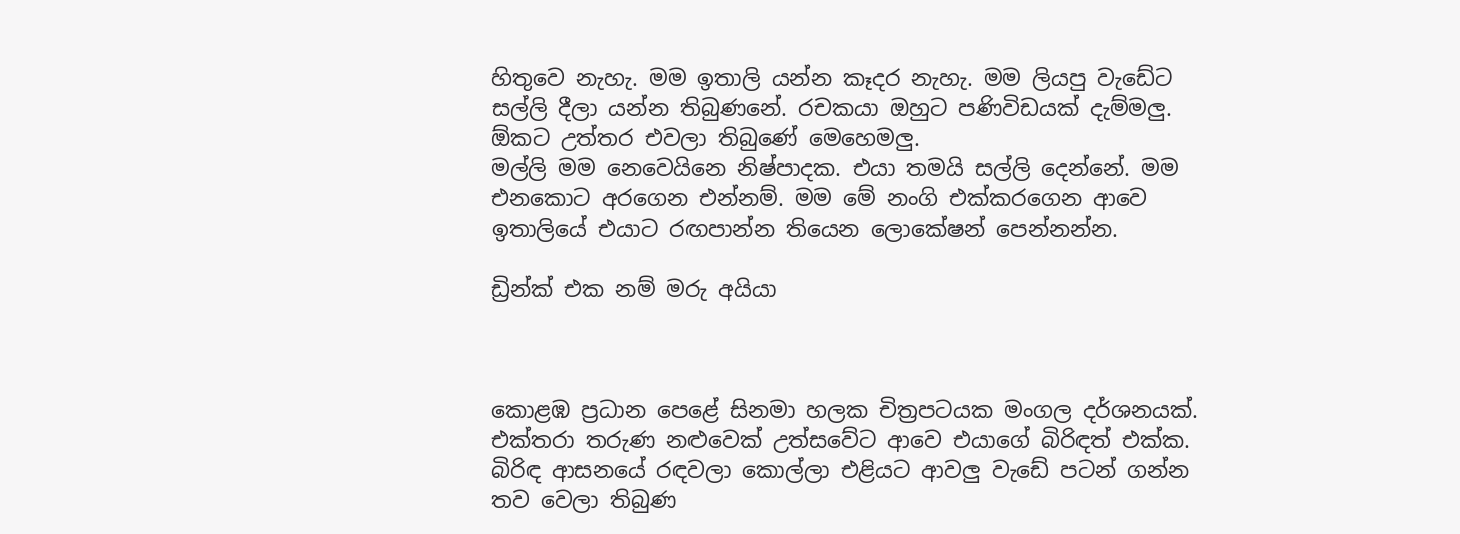හිතුවෙ නැහැ. මම ඉතාලි යන්න කෑදර නැහැ. මම ලියපු වැඩේට සල්ලි දීලා යන්න තිබුණනේ. රචකයා ඔහුට පණිවිඩයක් දැම්මලු. ඕකට උත්තර එවලා තිබුණේ මෙහෙමලු.
මල්ලි මම නෙවෙයිනෙ නිෂ්පාදක. එයා තමයි සල්ලි දෙන්නේ. මම එනකොට අරගෙන එන්නම්. මම මේ නංගි එක්කරගෙන ආවෙ ඉතාලියේ එයාට රඟපාන්න තියෙන ලොකේෂන් පෙන්නන්න.

ඩ්‍රින්ක් එක නම් මරු අයියා



කොළඹ ප්‍රධාන පෙළේ සිනමා හලක චිත්‍රපටයක මංගල දර්ශනයක්. එක්තරා තරුණ නළුවෙක් උත්සවේට ආවෙ එයාගේ බිරිඳත් එක්ක. බිරිඳ ආසනයේ රඳවලා කොල්ලා එළියට ආවලු වැඩේ පටන් ගන්න තව වෙලා තිබුණ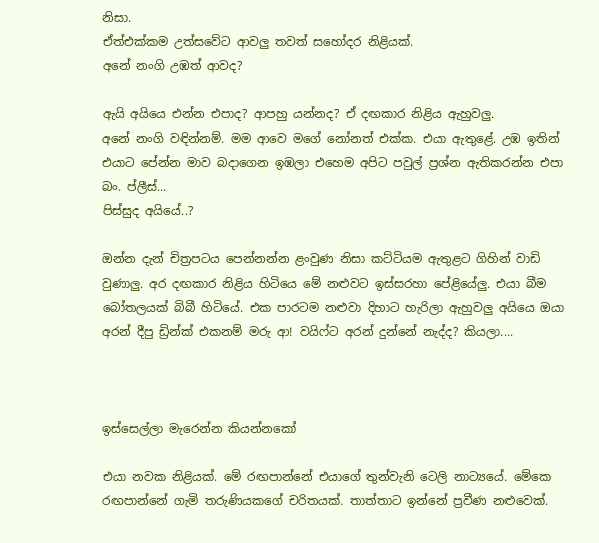නිසා.
ඒත්එක්කම උත්සවේට ආවලු තවත් සහෝදර නිළියක්.
අනේ නංගි උඹත් ආවද?

ඇයි අයියෙ එන්න එපාද? ආපහු යන්නද? ඒ දඟකාර නිළිය ඇහුවලු.
අනේ නංගි වඳින්නම්. මම ආවෙ මගේ නෝනත් එක්ක. එයා ඇතුළේ. උඹ ඉතින් එයාට පේන්න මාව බදාගෙන ඉඹලා එහෙම අපිට පවුල් ප්‍රශ්න ඇතිකරන්න එපා බං. ප්ලීස්...
පිස්සුද අයියේ..?

ඔන්න දැන් චිත්‍රපටය පෙන්නන්න ළංවුණ නිසා කට්ටියම ඇතුළට ගිහින් වාඩි වුණාලු. අර දඟකාර නිළිය හිටියෙ මේ නළුවට ඉස්සරහා පේළියේලු. එයා බීම බෝතලයක් බිබී හිටියේ. එක පාරටම නළුවා දිහාට හැරිලා ඇහුවලු අයියෙ ඔයා අරන් දීපු ඩ්‍රින්ක් එකනම් මරු ආ! වයිෆ්ට අරන් දුන්නේ නැද්ද? කියලා....



ඉස්සෙල්ලා මැරෙන්න කියන්නකෝ

එයා නවක නිළියක්. මේ රඟපාන්නේ එයාගේ තුන්වැනි ටෙලි නාට්‍යයේ. මේකෙ රඟපාන්නේ ගැමි තරුණියකගේ චරිතයක්. තාත්තාට ඉන්නේ ප්‍රවීණ නළුවෙක්.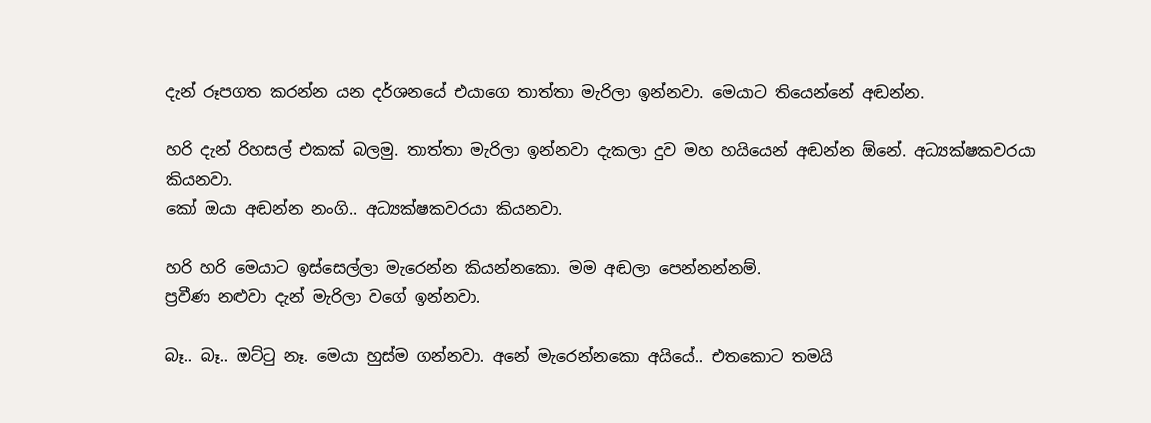දැන් රූපගත කරන්න යන දර්ශනයේ එයාගෙ තාත්තා මැරිලා ඉන්නවා. මෙයාට තියෙන්නේ අඬන්න.

හරි දැන් රිහසල් එකක් බලමු. තාත්තා මැරිලා ඉන්නවා දැකලා දුව මහ හයියෙන් අඬන්න ඕනේ. අධ්‍යක්ෂකවරයා කියනවා.
කෝ ඔයා අඬන්න නංගි.. අධ්‍යක්ෂකවරයා කියනවා.

හරි හරි මෙයාට ඉස්සෙල්ලා මැරෙන්න කියන්නකො. මම අඬලා පෙන්නන්නම්.
ප්‍රවීණ නළුවා දැන් මැරිලා වගේ ඉන්නවා.

බෑ.. බෑ.. ඔට්ටු නෑ. මෙයා හුස්ම ගන්නවා. අනේ මැරෙන්නකො අයියේ.. එතකොට තමයි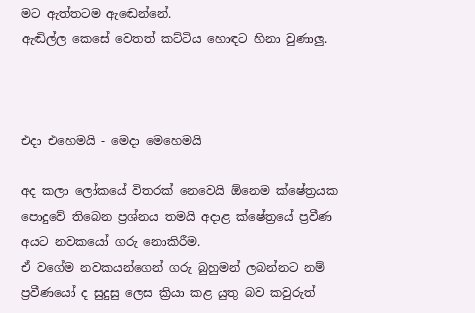මට ඇත්තටම ඇඬෙන්නේ.
ඇඬිල්ල කෙසේ වෙතත් කට්ටිය හොඳට හිනා වුණාලු.



එදා එහෙමයි - මෙදා මෙහෙමයි

අද කලා ලෝකයේ විතරක් නෙවෙයි ඕනෙම ක්ෂේත්‍රයක පොදුවේ තිබෙන ප්‍රශ්නය තමයි අදාළ ක්ෂේත්‍රයේ ප්‍රවීණ අයට නවකයෝ ගරු නොකිරීම.
ඒ වගේම නවකයන්ගෙන් ගරු බුහුමන් ලබන්නට නම් ප්‍රවීණයෝ ද සුදුසු ලෙස ක්‍රියා කළ යුතු බව කවුරුත්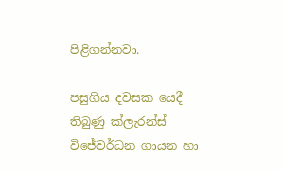පිළිගන්නවා.

පසුගිය දවසක යෙදී තිබුණු ක්ලැරන්ස් විජේවර්ධන ගායන හා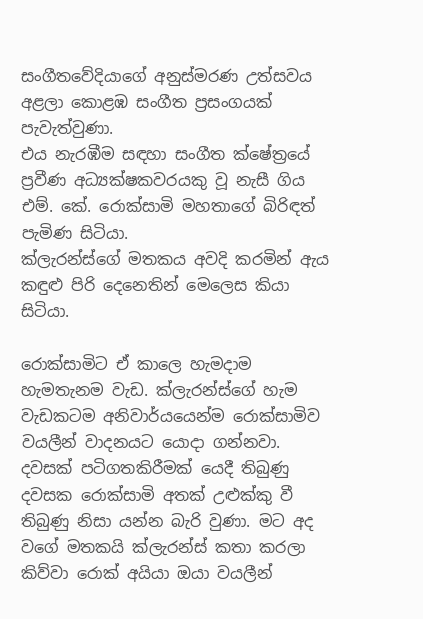සංගීතවේදියාගේ අනුස්මරණ උත්සවය අළලා කොළඹ සංගීත ප්‍රසංගයක් පැවැත්වුණා.
එය නැරඹීම සඳහා සංගීත ක්ෂේත්‍රයේ ප්‍රවීණ අධ්‍යක්ෂකවරයකු වූ නැසී ගිය එම්. කේ. රොක්සාමි මහතාගේ බිරිඳත් පැමිණ සිටියා.
ක්ලැරන්ස්ගේ මතකය අවදි කරමින් ඇය කඳුළු පිරි දෙනෙතින් මෙලෙස කියා සිටියා.

රොක්සාමිට ඒ කාලෙ හැමදාම හැමතැනම වැඩ. ක්ලැරන්ස්ගේ හැම වැඩකටම අනිවාර්යයෙන්ම රොක්සාමිව වයලීන් වාදනයට යොදා ගන්නවා. දවසක් පටිගතකිරීමක් යෙදී තිබුණු දවසක රොක්සාමි අතක් උළුක්කු වී තිබුණු නිසා යන්න බැරි වුණා. මට අද වගේ මතකයි ක්ලැරන්ස් කතා කරලා කිව්වා රොක් අයියා ඔයා වයලීන්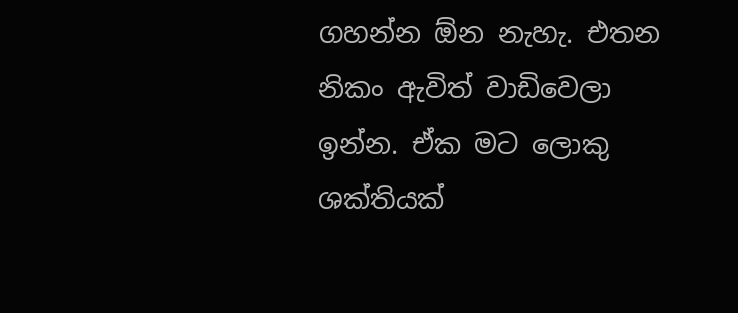ගහන්න ඕන නැහැ. එතන නිකං ඇවිත් වාඩිවෙලා ඉන්න. ඒක මට ලොකු ශක්තියක්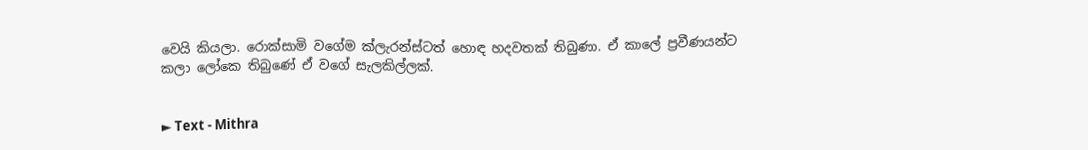වෙයි කියලා. රොක්සාමි වගේම ක්ලැරන්ස්ටත් හොඳ හදවතක් තිබුණා. ඒ කාලේ ප්‍රවීණයන්ට කලා ලෝකෙ තිබුණේ ඒ වගේ සැලකිල්ලක්.


► Text - Mithra